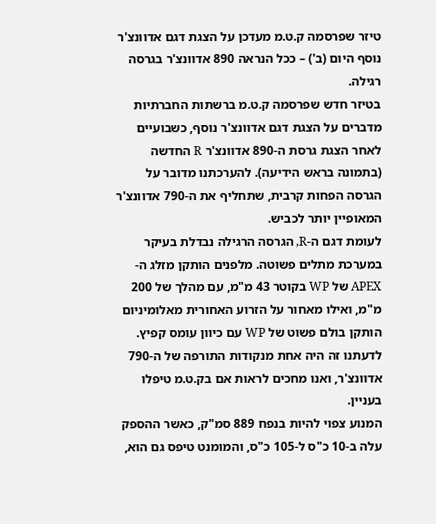טיזר שפרסמה ק.ט.מ מעדכן על הצגת דגם אדוונצ'ר נוסף היום (ב') – ככל הנראה 890 אדוונצ'ר בגרסה רגילה.
בטיזר חדש שפרסמה ק.ט.מ ברשתות החברתיות מדברים על הצגת דגם אדוונצ'ר נוסף, כשבועיים לאחר הצגת גרסת ה-890 אדוונצ'ר R החדשה (בתמונה בראש הידיעה). להערכתנו מדובר על הגרסה הפחות קרבית, שתחליף את ה-790 אדוונצ'ר המאופיין יותר לכביש.
לעומת דגם ה-R, הגרסה הרגילה נבדלת בעיקר במערכת מתלים פשוטה. מלפנים הותקן מזלג ה-APEX של WP בקוטר 43 מ"מ, עם מהלך של 200 מ"מ, ואילו מאחור על הזרוע האחורית מאלומיניום הותקן בולם פשוט של WP עם כיוון עומס קפיץ. לדעתנו זה היה אחת מנקודות התורפה של ה-790 אדוונצ'ר, ואנו מחכים לראות אם בק.ט.מ טיפלו בעניין.
המנוע צפוי להיות בנפח 889 סמ"ק, כאשר ההספק עלה ב-10 כ"ס ל-105 כ"ס, והמומנט טיפס גם הוא,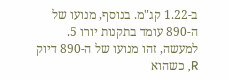ב-1.22 קג"מ. בנוסף, מנועו של ה-890 עומד בתקנות יורו 5. למעשה, זהו מנועו של ה-890 דיוק R, כשהוא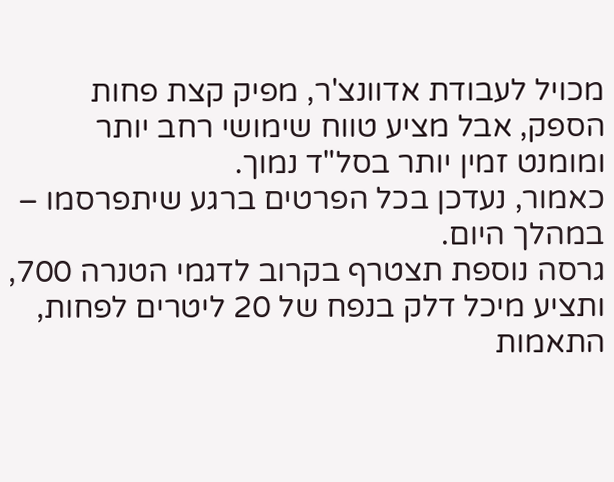מכויל לעבודת אדוונצ'ר, מפיק קצת פחות הספק, אבל מציע טווח שימושי רחב יותר ומומנט זמין יותר בסל"ד נמוך.
כאמור, נעדכן בכל הפרטים ברגע שיתפרסמו – במהלך היום.
גרסה נוספת תצטרף בקרוב לדגמי הטנרה 700, ותציע מיכל דלק בנפח של 20 ליטרים לפחות, התאמות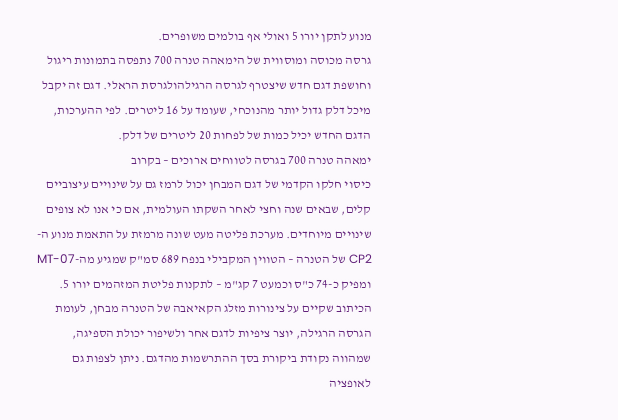מנוע לתקן יורו 5 ואולי אף בולמים משופרים.
גרסה מכוסה ומוסווית של הימאהה טנרה 700 נתפסה בתמונות ריגול וחושפת דגם חדש שיצטרף לגרסה הרגילהולגרסת הראלי. דגם זה יקבל מיכל דלק גדול יותר מהנוכחי, שעומד על 16 ליטרים. לפי ההערכות, הדגם החדש יכיל כמות של לפחות 20 ליטרים של דלק.
ימאהה טנרה 700 בגרסה לטווחים ארוכים – בקרוב
כיסוי חלקו הקדמי של דגם המבחן יכול לרמז גם על שינויים עיצוביים קלים, שבאים שנה וחצי לאחר השקתו העולמית, אם כי אנו לא צופים שינויים מיוחדים. מערכת פליטה מעט שונה מרמזת על התאמת מנוע ה-CP2 של הטנרה – הטווין המקבילי בנפח 689 סמ"ק שמגיע מה-MT-07 ומפיק כ-74 כ"ס וכמעט 7 קג"מ – לתקנות פליטת המזהמים יורו 5.
הכיתוב שקיים על צינורות מזלג הקאיאבה של הטנרה מבחן, לעומת הגרסה הרגילה, יוצר ציפיות לדגם אחר ולשיפור יכולת הספיגה, שמהווה נקודת ביקורת בסך ההתרשמות מהדגם. ניתן לצפות גם לאופציה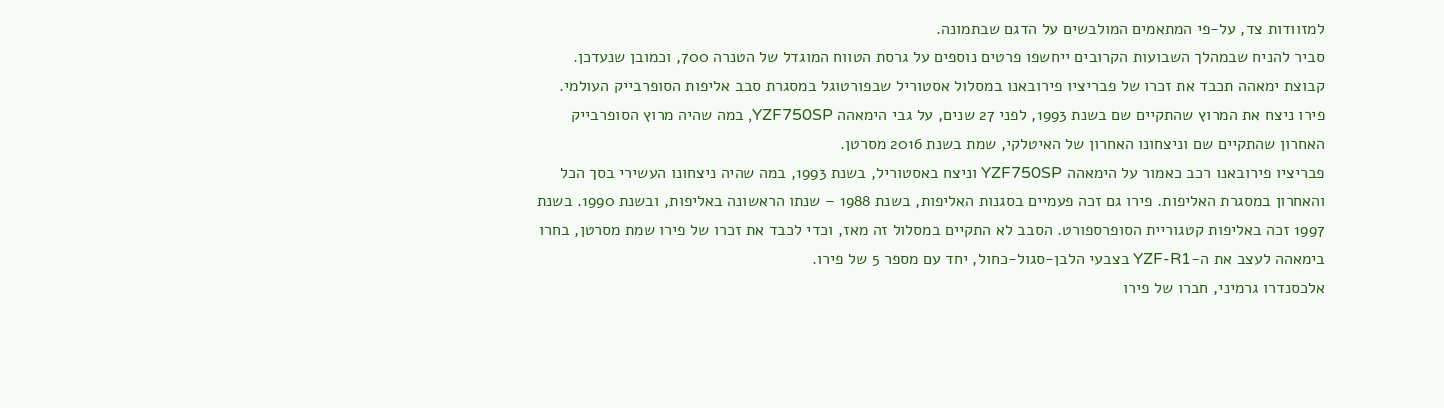למזוודות צד, על-פי המתאמים המולבשים על הדגם שבתמונה.
סביר להניח שבמהלך השבועות הקרובים ייחשפו פרטים נוספים על גרסת הטווח המוגדל של הטנרה 700, וכמובן שנעדכן.
קבוצת ימאהה תכבד את זכרו של פבריציו פירובאנו במסלול אסטוריל שבפורטוגל במסגרת סבב אליפות הסופרבייק העולמי. פירו ניצח את המרוץ שהתקיים שם בשנת 1993, לפני 27 שנים, על גבי הימאהה YZF750SP, במה שהיה מרוץ הסופרבייק האחרון שהתקיים שם וניצחונו האחרון של האיטלקי, שמת בשנת 2016 מסרטן.
פבריציו פירובאנו רכב כאמור על הימאהה YZF750SP וניצח באסטוריל, בשנת 1993, במה שהיה ניצחונו העשירי בסך הכל והאחרון במסגרת האליפות. פירו גם זכה פעמיים בסגנות האליפות, בשנת 1988 – שנתו הראשונה באליפות, ובשנת 1990. בשנת 1997 זכה באליפות קטגוריית הסופרספורט. הסבב לא התקיים במסלול זה מאז, וכדי לכבד את זכרו של פירו שמת מסרטן, בחרו בימאהה לעצב את ה-YZF-R1 בצבעי הלבן-סגול-כחול, יחד עם מספר 5 של פירו.
אלכסנדרו גרמיני, חברו של פירו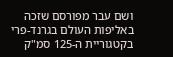ושם עבר מפורסם שזכה באליפות העולם בגרנד-פרי בקטגוריית ה-125 סמ"ק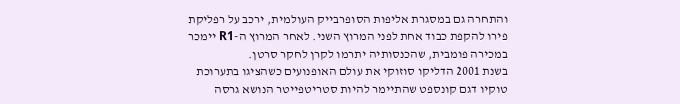והתחרה גם במסגרת אליפות הסופרבייק העולמית, ירכב על רפליקת פירו להקפת כבוד אחת לפני המרוץ השני. לאחר המרוץ ה-R1 יימכר במכירה פומבית, שהכנסותיה יתרמו לקרן לחקר סרטן.
בשנת 2001 הדליקו סוזוקי את עולם האופנועים כשהציגו בתערוכת טוקיו דגם קונספט שהתיימר להיות סטריטפייטר הנושא גרסה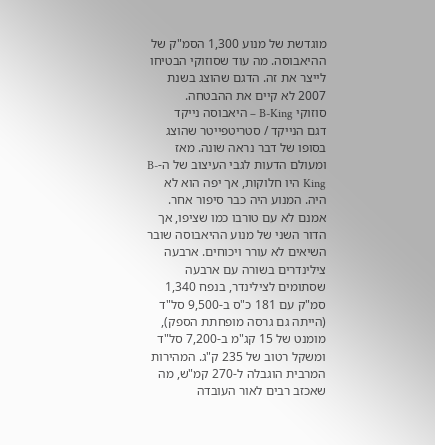מוגדשת של מנוע 1,300 הסמ"ק של ההיאבוסה. מה עוד שסוזוקי הבטיחו לייצר את זה. הדגם שהוצג בשנת 2007 לא קיים את ההבטחה.
סוזוקי B-King – היאבוסה נייקד
דגם הנייקד / סטריטפייטר שהוצג בסופו של דבר נראה שונה. מאז ומעולם הדעות לגבי העיצוב של ה-B-King היו חלוקות, אך יפה הוא לא היה. המנוע היה כבר סיפור אחר. אמנם לא עם טורבו כמו שציפו, אך הדור השני של מנוע ההיאבוסה שובר השיאים לא עורר ויכוחים. ארבעה צילינדרים בשורה עם ארבעה שסתומים לצילינדר, בנפח 1,340 סמ"ק עם 181 כ"ס ב-9,500 סל"ד (הייתה גם גרסה מופחתת הספק), מומנט של 15 קג"מ ב-7,200 סל"ד ומשקל רטוב של 235 ק"ג. המהירות המרבית הוגבלה ל-270 קמ"ש, מה שאכזב רבים לאור העובדה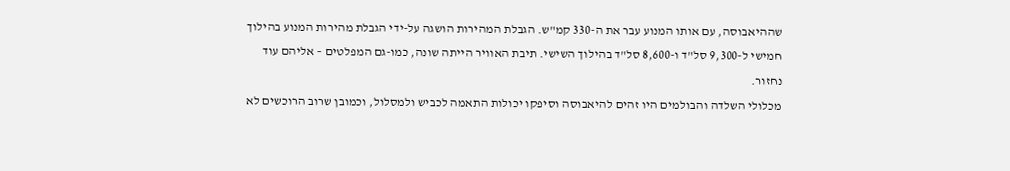שההיאבוסה, עם אותו המנוע עבר את ה-330 קמ"ש. הגבלת המהירות הושגה על-ידי הגבלת מהירות המנוע בהילוך חמישי ל-9,300 סל"ד ו-8,600 סל"ד בהילוך השישי. תיבת האוויר הייתה שונה, כמו-גם המפלטים – אליהם עוד נחזור.
מכלולי השלדה והבולמים היו זהים להיאבוסה וסיפקו יכולות התאמה לכביש ולמסלול, וכמובן שרוב הרוכשים לא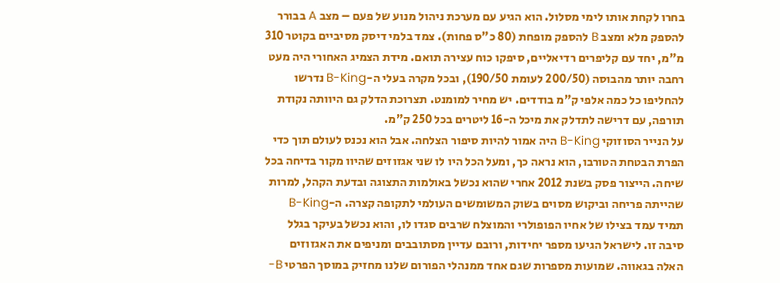בחרו לקחת אותו לימי מסלול. הוא הגיע עם מערכת ניהול מנוע של פעם – מצב A בבורר להספק מלא ומצב B להספק מופחת (80 כ"ס פחות). צמד בלמי דיסק מסיביים בקוטר 310 מ"מ, יחד עם קליפרים רדיאליים, סיפקו כוח עצירה תואם. מידת הצמיג האחורי היה מעט רחבה יותר מהבוסה (200/50 לעומת 190/50), ובכל מקרה בעלי ה-B-King נדרשו להחליפו כל כמה אלפי ק"מ בודדים. יש מחיר למומנט. תצרוכת הדלק גם היוותה נקודת תורפה, עם דרישה לתדלק את מיכל ה-16 ליטרים בכל 250 ק"מ.
על הנייר הסוזוקי B-King היה אמור להיות סיפור הצלחה. אבל הוא נכנס לעולם תוך כדי הפרת הבטחת הטורבו, הוא נראה כך, ומעל הכל היו לו שני אגזוזים שהיוו מקור בדיחה בכל שיחה. הייצור פסק בשנת 2012 אחרי שהוא נכשל באולמות התצוגה ובדעת הקהל, למרות שהייתה פריחה וביקוש מסוים בשוק המשומשים העולמי לתקופה קצרה. ה-B-King תמיד עמד בצילו של אחיו הפופולרי והמוצלח שרבים סגדו לו, והוא נכשל בעיקר בגלל סיבה זו. לישראל הגיעו מספר יחידות, ורובם עדיין מסתובבים ומניפים את האגזוזים האלה בגאווה. שמועות מספרות שגם אחד ממנהלי הפורום שלנו מחזיק במוסך הפרטי B-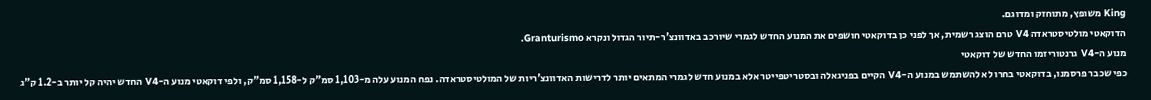King משופץ, מתוחזק ומדוגם.
הדוקאטי מולטיסטראדה V4 טרם הוצג רשמית, אך לפני כן בדוקאטי חושפים את המנוע החדש לגמרי שיורכב באדוונצ'ר-תיור הגדול ונקרא Granturismo.
מנוע ה-V4 גרנטוריזמו החדש של דוקאטי
כפי שכבר פרסמנו, בדוקאטי בחרו לא להשתמש במנוע ה-V4 הקיים בפניגאלה ובסטריטפייטר אלא במנוע חדש לגמרי המתאים יותר לדרישות האדוונצ'ריות של המולטיסטראדה. נפח המנוע עלה מ-1,103 סמ"ק ל-1,158 סמ"ק, ולפי דוקאטי מנוע ה-V4 החדש יהיה קל יותר ב-1.2 ק"ג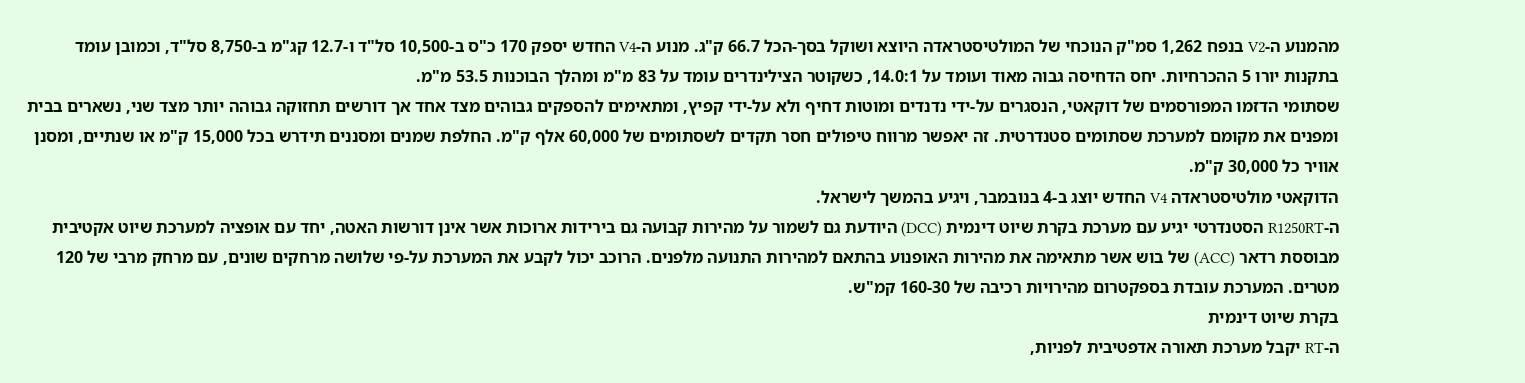מהמנוע ה-V2 בנפח 1,262 סמ"ק הנוכחי של המולטיסטראדה היוצא ושוקל בסך-הכל 66.7 ק"ג. מנוע ה-V4 החדש יספק 170 כ"ס ב-10,500 סל"ד ו-12.7 קג"מ ב-8,750 סל"ד, וכמובן עומד בתקנות יורו 5 ההכרחיות. יחס הדחיסה גבוה מאוד ועומד על 14.0:1, כשקוטר הצילינדרים עומד על 83 מ"מ ומהלך הבוכנות 53.5 מ"מ.
שסתומי הדזמו המפורסמים של דוקאטי, הנסגרים על-ידי נדנדים ומוטות דחיף ולא על-ידי קפיץ, ומתאימים להספקים גבוהים מצד אחד אך דורשים תחזוקה גבוהה יותר מצד שני, נשארים בבית ומפנים את מקומם למערכת שסתומים סטנדרטית. זה יאפשר מרווח טיפולים חסר תקדים לשסתומים של 60,000 אלף ק"מ. החלפת שמנים ומסננים תידרש בכל 15,000 ק"מ או שנתיים, ומסנן אוויר כל 30,000 ק"מ.
הדוקאטי מולטיסטראדה V4 החדש יוצג ב-4 בנובמבר, ויגיע בהמשך לישראל.
ה-R1250RT הסטנדרטי יגיע עם מערכת בקרת שיוט דינמית (DCC) היודעת גם לשמור על מהירות קבועה גם בירידות ארוכות אשר אינן דורשות האטה, יחד עם אופציה למערכת שיוט אקטיבית מבוססת רדאר (ACC) של בוש אשר מתאימה את מהירות האופנוע בהתאם למהירות התנועה מלפנים. הרוכב יכול לקבע את המערכת על-פי שלושה מרחקים שונים, עם מרחק מרבי של 120 מטרים. המערכת עובדת בספקטרום מהירויות רכיבה של 160-30 קמ"ש.
בקרת שיוט דינמית
ה-RT יקבל מערכת תאורה אדפטיבית לפניות,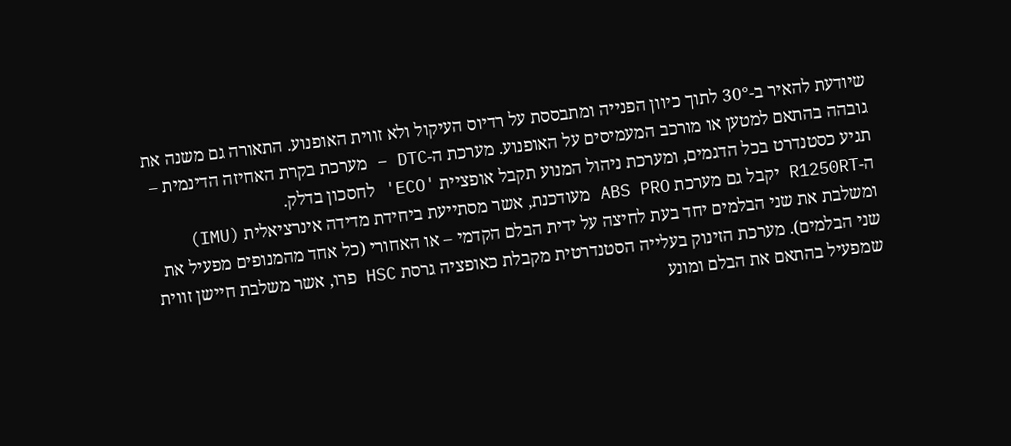שיודעת להאיר ב-30° לתוך כיוון הפנייה ומתבססת על רדיוס העיקול ולא זווית האופנוע. התאורה גם משנה את גובהה בהתאם למטען או מורכב המעמיסים על האופנוע. מערכת ה-DTC – מערכת בקרת האחיזה הדינמית – תגיע כסטנדרט בכל הדגמים, ומערכת ניהול המנוע תקבל אופציית 'ECO' לחסכון בדלק.
ה-R1250RT יקבל גם מערכת ABS PRO מעודכנת, אשר מסתייעת ביחידת מדידה אינרציאלית (IMU) ומשלבת את שני הבלמים יחד בעת לחיצה על ידית הבלם הקדמי – או האחורי (כל אחד מהמנופים מפעיל את שני הבלמים). מערכת הזינוק בעלייה הסטנדרטית מקבלת כאופציה גרסת HSC פרו, אשר משלבת חיישן זווית שמפעיל בהתאם את הבלם ומונע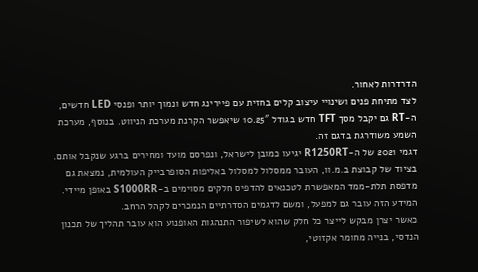הדרדרות לאחור.
לצד מתיחת פנים ושינויי עיצוב קלים בחזית עם פיירינג חדש ונמוך יותר ופנסי LED חדשים, ה-RT גם יקבל מסך TFT חדש בגודל 10.25″ שיאפשר הקרנת מערכת הניווט. בנוסף, מערכת השמע משודרגת בדגם זה.
דגמי 2021 של ה-R1250RT יגיעו כמובן לישראל, ונפרסם מועד ומחירים ברגע שנקבל אותם.
בציוד של קבוצת ב.מ.וו, העובר ממסלול למסלול באליפות הסופרבייק העולמית, נמצאת גם מדפסת תלת-ממד המאפשרת לטכנאים להדפיס חלקים מסוימים ב-S1000RR באופן מיידי. המידע הזה עובר גם למפעל, ומשם לדגמים הסדרתיים הנמכרים לקהל הרחב.
כאשר יצרן מבקש לייצר כל חלק שהוא לשיפור התנהגות האופנוע הוא עובר תהליך של תכנון הנדסי, בנייה מחומר אקזוטי,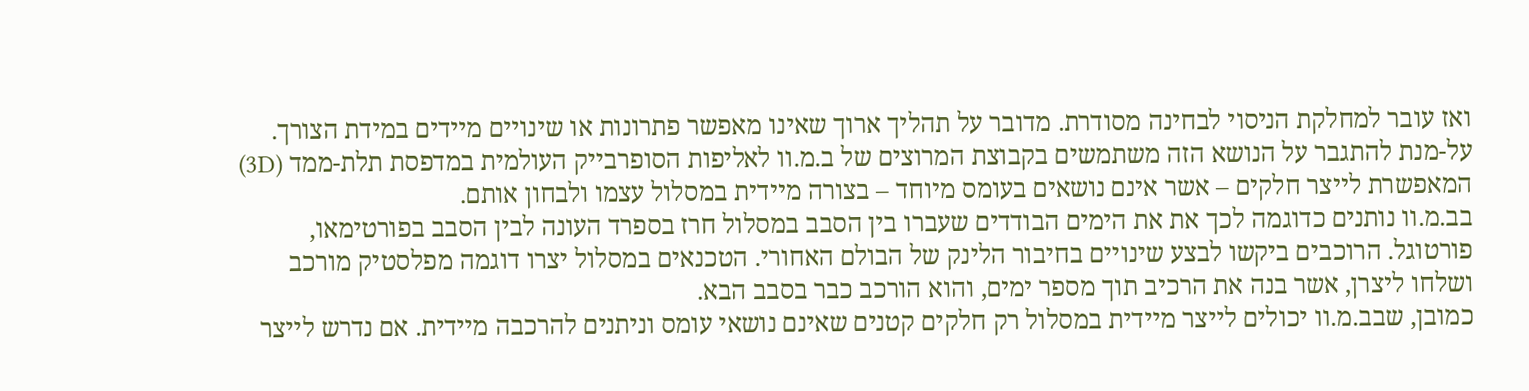ואז עובר למחלקת הניסוי לבחינה מסודרת. מדובר על תהליך ארוך שאינו מאפשר פתרונות או שינויים מיידים במידת הצורך. על-מנת להתגבר על הנושא הזה משתמשים בקבוצת המרוצים של ב.מ.וו לאליפות הסופרבייק העולמית במדפסת תלת-ממד (3D) המאפשרת לייצר חלקים – אשר אינם נושאים בעומס מיוחד – בצורה מיידית במסלול עצמו ולבחון אותם.
בב.מ.וו נותנים כדוגמה לכך את את הימים הבודדים שעברו בין הסבב במסלול חרז בספרד העונה לבין הסבב בפורטימאו, פורטוגל. הרוכבים ביקשו לבצע שינויים בחיבור הלינק של הבולם האחורי. הטכנאים במסלול יצרו דוגמה מפלסטיק מורכב ושלחו ליצרן, אשר בנה את הרכיב תוך מספר ימים, והוא הורכב כבר בסבב הבא.
כמובן, שבב.מ.וו יכולים לייצר מיידית במסלול רק חלקים קטנים שאינם נושאי עומס וניתנים להרכבה מיידית. אם נדרש לייצר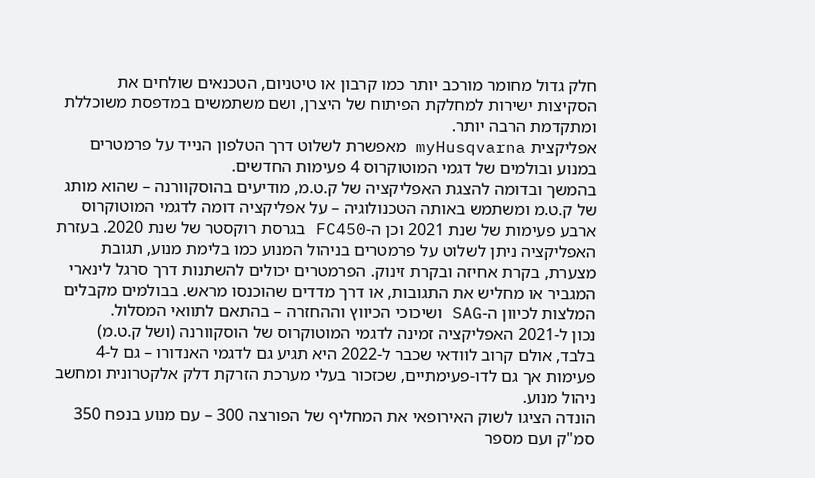חלק גדול מחומר מורכב יותר כמו קרבון או טיטניום, הטכנאים שולחים את הסקיצות ישירות למחלקת הפיתוח של היצרן, ושם משתמשים במדפסת משוכללת ומתקדמת הרבה יותר.
אפליקצית myHusqvarna מאפשרת לשלוט דרך הטלפון הנייד על פרמטרים במנוע ובולמים של דגמי המוטוקרוס 4 פעימות החדשים.
בהמשך ובדומה להצגת האפליקציה של ק.ט.מ, מודיעים בהוסקוורנה – שהוא מותג של ק.ט.מ ומשתמש באותה הטכנולוגיה – על אפליקציה דומה לדגמי המוטוקרוס ארבע פעימות של שנת 2021 וכן ה-FC450 בגרסת רוקסטר של שנת 2020. בעזרת האפליקציה ניתן לשלוט על פרמטרים בניהול המנוע כמו בלימת מנוע, תגובת מצערת, בקרת אחיזה ובקרת זינוק. הפרמטרים יכולים להשתנות דרך סרגל לינארי המגביר או מחליש את התגובות, או דרך מדדים שהוכנסו מראש. בבולמים מקבלים המלצות לכיוון ה-SAG ושיכוכי הכיווץ וההחזרה – בהתאם לתוואי המסלול.
נכון ל-2021 האפליקציה זמינה לדגמי המוטוקרוס של הוסקוורנה (ושל ק.ט.מ) בלבד, אולם קרוב לוודאי שכבר ל-2022 היא תגיע גם לדגמי האנדורו – גם ל-4 פעימות אך גם לדו-פעימתיים, שכזכור בעלי מערכת הזרקת דלק אלקטרונית ומחשב ניהול מנוע.
הונדה הציגו לשוק האירופאי את המחליף של הפורצה 300 – עם מנוע בנפח 350 סמ"ק ועם מספר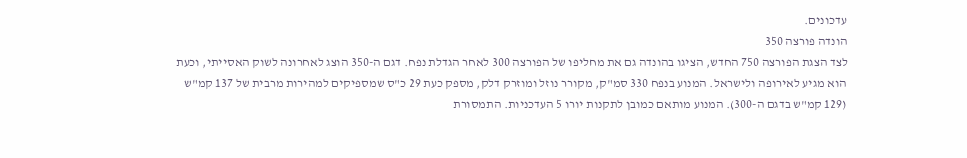עדכונים.
הונדה פורצה 350
לצד הצגת הפורצה 750 החדש, הציגו בהונדה גם את מחליפו של הפורצה 300 לאחר הגדלת נפח. דגם ה-350 הוצג לאחרונה לשוק האסייתי, וכעת הוא מגיע לאירופה ולישראל. המנוע בנפח 330 סמ"ק, מקורר נוזל ומוזרק דלק, מספק כעת 29 כ"ס שמספיקים למהירות מרבית של 137 קמ"ש (129 קמ"ש בדגם ה-300). המנוע מותאם כמובן לתקנות יורו 5 העדכניות. התמסורת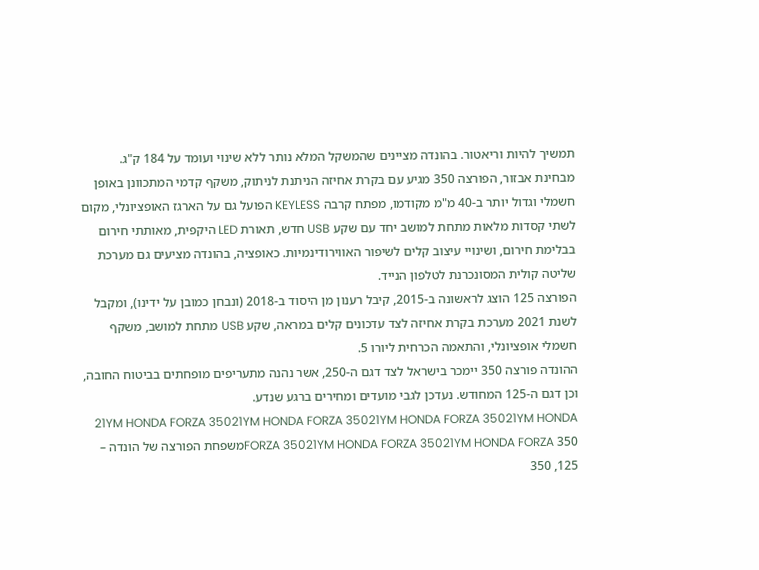תמשיך להיות וריאטור. בהונדה מציינים שהמשקל המלא נותר ללא שינוי ועומד על 184 ק"ג.
מבחינת אבזור, הפורצה 350 מגיע עם בקרת אחיזה הניתנת לניתוק, משקף קדמי המתכוונן באופן חשמלי וגדול יותר ב-40 מ"מ מקודמו, מפתח קרבה KEYLESS הפועל גם על הארגז האופציונלי, מקום לשתי קסדות מלאות מתחת למושב יחד עם שקע USB חדש, תאורת LED היקפית, מאותתי חירום בבלימת חירום, ושינויי עיצוב קלים לשיפור האווירודינמיות. כאופציה, בהונדה מציעים גם מערכת שליטה קולית המסונכרנת לטלפון הנייד.
הפורצה 125 הוצג לראשונה ב-2015, קיבל רענון מן היסוד ב-2018 (ונבחן כמובן על ידינו), ומקבל לשנת 2021 מערכת בקרת אחיזה לצד עדכונים קלים במראה, שקע USB מתחת למושב, משקף חשמלי אופציונלי, והתאמה הכרחית ליורו 5.
ההונדה פורצה 350 יימכר בישראל לצד דגם ה-250, אשר נהנה מתעריפים מופחתים בביטוח החובה, וכן דגם ה-125 המחודש. נעדכן לגבי מועדים ומחירים ברגע שנדע.
21YM HONDA FORZA 35021YM HONDA FORZA 35021YM HONDA FORZA 35021YM HONDA FORZA 35021YM HONDA FORZA 35021YM HONDA FORZA 350משפחת הפורצה של הונדה – 125, 350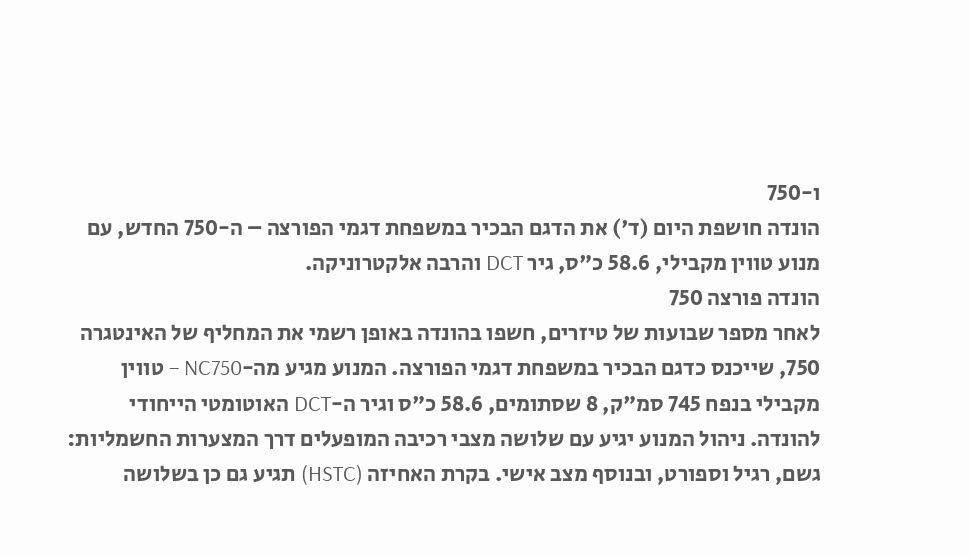ו-750
הונדה חושפת היום (ד') את הדגם הבכיר במשפחת דגמי הפורצה – ה-750 החדש, עם מנוע טווין מקבילי, 58.6 כ"ס, גיר DCT והרבה אלקטרוניקה.
הונדה פורצה 750
לאחר מספר שבועות של טיזרים, חשפו בהונדה באופן רשמי את המחליף של האינטגרה 750, שייכנס כדגם הבכיר במשפחת דגמי הפורצה. המנוע מגיע מה-NC750 – טווין מקבילי בנפח 745 סמ"ק, 8 שסתומים, 58.6 כ"ס וגיר ה-DCT האוטומטי הייחודי להונדה. ניהול המנוע יגיע עם שלושה מצבי רכיבה המופעלים דרך המצערות החשמליות: גשם, רגיל וספורט, ובנוסף מצב אישי. בקרת האחיזה (HSTC) תגיע גם כן בשלושה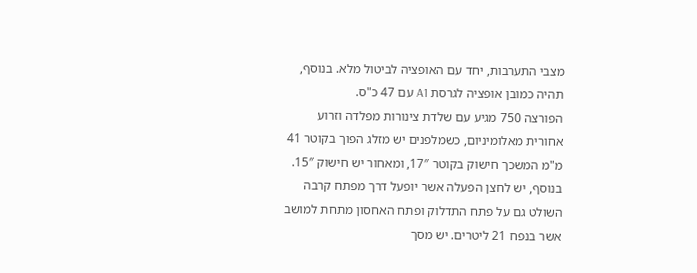מצבי התערבות, יחד עם האופציה לביטול מלא. בנוסף, תהיה כמובן אופציה לגרסת A1 עם 47 כ"ס.
הפורצה 750 מגיע עם שלדת צינורות מפלדה וזרוע אחורית מאלומיניום, כשמלפנים יש מזלג הפוך בקוטר 41 מ"מ המשכך חישוק בקוטר 17″, ומאחור יש חישוק 15″. בנוסף, יש לחצן הפעלה אשר יופעל דרך מפתח קרבה השולט גם על פתח התדלוק ופתח האחסון מתחת למושב אשר בנפח 21 ליטרים. יש מסך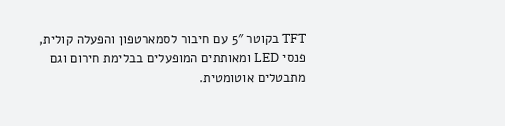TFT בקוטר 5″ עם חיבור לסמארטפון והפעלה קולית, פנסי LED ומאותתים המופעלים בבלימת חירום וגם מתבטלים אוטומטית.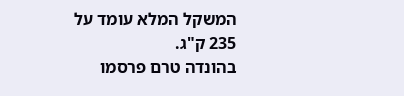המשקל המלא עומד על 235 ק"ג.
בהונדה טרם פרסמו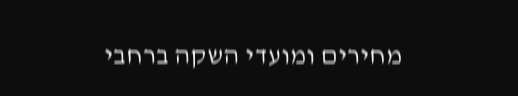מחירים ומועדי השקה ברחבי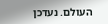העולם. נעדכן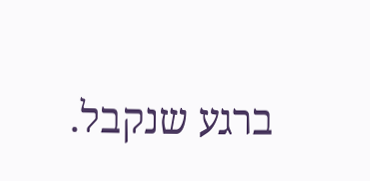ברגע שנקבל.